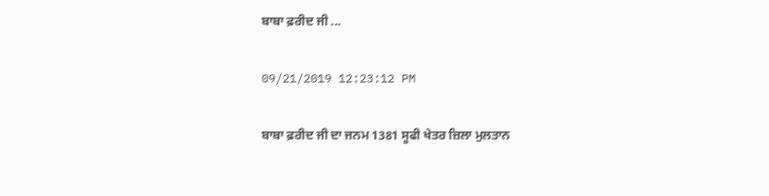ਬਾਬਾ ਫ਼ਰੀਦ ਜੀ ...

09/21/2019 12:23:12 PM

ਬਾਬਾ ਫ਼ਰੀਦ ਜੀ ਦਾ ਜਨਮ 1381 ਸੂਫੀ ਖੇਤਰ ਜ਼ਿਲਾ ਮੁਲਤਾਨ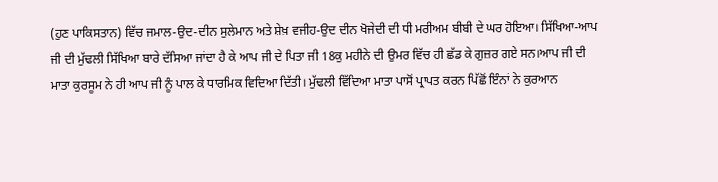(ਹੁਣ ਪਾਕਿਸਤਾਨ) ਵਿੱਚ ਜਮਾਲ-ਉਦ-ਦੀਨ ਸੁਲੇਮਾਨ ਅਤੇ ਸ਼ੇਖ਼ ਵਜੀਹ-ਉਦ ਦੀਨ ਖੋਜੇਦੀ ਦੀ ਧੀ ਮਰੀਅਮ ਬੀਬੀ ਦੇ ਘਰ ਹੋਇਆ। ਸਿੱਖਿਆ-ਆਪ ਜੀ ਦੀ ਮੁੱਢਲੀ ਸਿੱਖਿਆ ਬਾਰੇ ਦੱਸਿਆ ਜਾਂਦਾ ਹੈ ਕੇ ਆਪ ਜੀ ਦੇ ਪਿਤਾ ਜੀ 18ਕੁ ਮਹੀਨੇ ਦੀ ਉਮਰ ਵਿੱਚ ਹੀ ਛੱਡ ਕੇ ਗੁਜ਼ਰ ਗਏ ਸਨ।ਆਪ ਜੀ ਦੀ ਮਾਤਾ ਕੁਰਸੂਮ ਨੇ ਹੀ ਆਪ ਜੀ ਨੂੰ ਪਾਲ ਕੇ ਧਾਰਮਿਕ ਵਿਦਿਆ ਦਿੱਤੀ। ਮੁੱਢਲੀ ਵਿੱਦਿਆ ਮਾਤਾ ਪਾਸੋਂ ਪ੍ਰਾਪਤ ਕਰਨ ਪਿੱਛੋਂ ਇੰਨਾਂ ਨੇ ਕੁਰਆਨ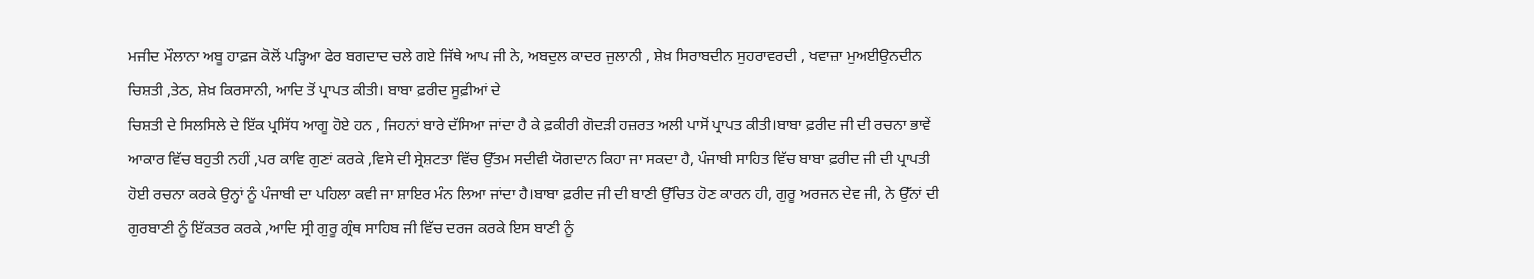ਮਜੀਦ ਮੌਲਾਨਾ ਅਬੂ ਹਾਫ਼ਜ ਕੋਲੋਂ ਪੜ੍ਹਿਆ ਫੇਰ ਬਗਦਾਦ ਚਲੇ ਗਏ ਜਿੱਥੇ ਆਪ ਜੀ ਨੇ, ਅਬਦੁਲ ਕਾਦਰ ਜੁਲਾਨੀ , ਸ਼ੇਖ਼ ਸਿਰਾਬਦੀਨ ਸੁਹਰਾਵਰਦੀ , ਖਵਾਜ਼ਾ ਮੁਅਈਉਨਦੀਨ ਚਿਸ਼ਤੀ ,ਤੇਠ, ਸ਼ੇਖ਼ ਕਿਰਸਾਨੀ, ਆਦਿ ਤੋਂ ਪ੍ਰਾਪਤ ਕੀਤੀ। ਬਾਬਾ ਫ਼ਰੀਦ ਸੂਫ਼ੀਆਂ ਦੇ
ਚਿਸ਼ਤੀ ਦੇ ਸਿਲਸਿਲੇ ਦੇ ਇੱਕ ਪ੍ਰਸਿੱਧ ਆਗੂ ਹੋਏ ਹਨ , ਜਿਹਨਾਂ ਬਾਰੇ ਦੱਸਿਆ ਜਾਂਦਾ ਹੈ ਕੇ ਫ਼ਕੀਰੀ ਗੋਦੜੀ ਹਜ਼ਰਤ ਅਲੀ ਪਾਸੋਂ ਪ੍ਰਾਪਤ ਕੀਤੀ।ਬਾਬਾ ਫ਼ਰੀਦ ਜੀ ਦੀ ਰਚਨਾ ਭਾਵੇਂ ਆਕਾਰ ਵਿੱਚ ਬਹੁਤੀ ਨਹੀਂ ,ਪਰ ਕਾਵਿ ਗੁਣਾਂ ਕਰਕੇ ,ਵਿਸੇ ਦੀ ਸ੍ਰੇਸ਼ਟਤਾ ਵਿੱਚ ਉੱਤਮ ਸਦੀਵੀ ਯੋਗਦਾਨ ਕਿਹਾ ਜਾ ਸਕਦਾ ਹੈ, ਪੰਜਾਬੀ ਸਾਹਿਤ ਵਿੱਚ ਬਾਬਾ ਫ਼ਰੀਦ ਜੀ ਦੀ ਪ੍ਰਾਪਤੀ ਹੋਈ ਰਚਨਾ ਕਰਕੇ ਉਨ੍ਹਾਂ ਨੂੰ ਪੰਜਾਬੀ ਦਾ ਪਹਿਲਾ ਕਵੀ ਜਾ ਸ਼ਾਇਰ ਮੰਨ ਲਿਆ ਜਾਂਦਾ ਹੈ।ਬਾਬਾ ਫ਼ਰੀਦ ਜੀ ਦੀ ਬਾਣੀ ਉੱਚਿਤ ਹੋਣ ਕਾਰਨ ਹੀ, ਗੁਰੂ ਅਰਜਨ ਦੇਵ ਜੀ, ਨੇ ਉੱਨਾਂ ਦੀ ਗੁਰਬਾਣੀ ਨੂੰ ਇੱਕਤਰ ਕਰਕੇ ,ਆਦਿ ਸ੍ਰੀ ਗੁਰੂ ਗ੍ਰੰਥ ਸਾਹਿਬ ਜੀ ਵਿੱਚ ਦਰਜ ਕਰਕੇ ਇਸ ਬਾਣੀ ਨੂੰ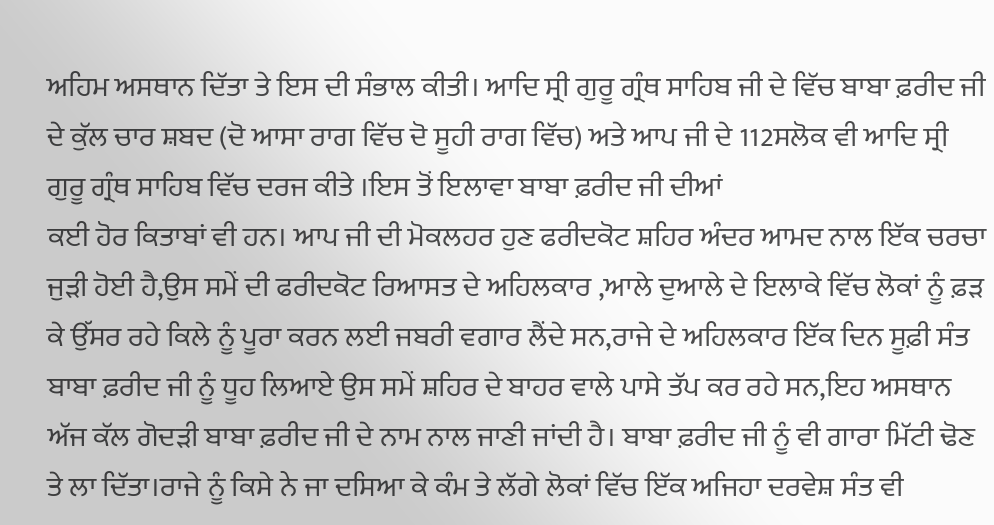ਅਹਿਮ ਅਸਥਾਨ ਦਿੱਤਾ ਤੇ ਇਸ ਦੀ ਸੰਭਾਲ ਕੀਤੀ। ਆਦਿ ਸ੍ਰੀ ਗੁਰੂ ਗ੍ਰੰਥ ਸਾਹਿਬ ਜੀ ਦੇ ਵਿੱਚ ਬਾਬਾ ਫ਼ਰੀਦ ਜੀ ਦੇ ਕੁੱਲ ਚਾਰ ਸ਼ਬਦ (ਦੋ ਆਸਾ ਰਾਗ ਵਿੱਚ ਦੋ ਸੂਹੀ ਰਾਗ ਵਿੱਚ) ਅਤੇ ਆਪ ਜੀ ਦੇ 112ਸਲੋਕ ਵੀ ਆਦਿ ਸ੍ਰੀ ਗੁਰੂ ਗ੍ਰੰਥ ਸਾਹਿਬ ਵਿੱਚ ਦਰਜ ਕੀਤੇ ।ਇਸ ਤੋਂ ਇਲਾਵਾ ਬਾਬਾ ਫ਼ਰੀਦ ਜੀ ਦੀਆਂ
ਕਈ ਹੋਰ ਕਿਤਾਬਾਂ ਵੀ ਹਨ। ਆਪ ਜੀ ਦੀ ਮੋਕਲਹਰ ਹੁਣ ਫਰੀਦਕੋਟ ਸ਼ਹਿਰ ਅੰਦਰ ਆਮਦ ਨਾਲ ਇੱਕ ਚਰਚਾ ਜੁੜੀ ਹੋਈ ਹੈ,ਉਸ ਸਮੇਂ ਦੀ ਫਰੀਦਕੋਟ ਰਿਆਸਤ ਦੇ ਅਹਿਲਕਾਰ ,ਆਲੇ ਦੁਆਲੇ ਦੇ ਇਲਾਕੇ ਵਿੱਚ ਲੋਕਾਂ ਨੂੰ ਫ਼ੜ ਕੇ ਉੱਸਰ ਰਹੇ ਕਿਲੇ ਨੂੰ ਪੂਰਾ ਕਰਨ ਲਈ ਜਬਰੀ ਵਗਾਰ ਲੈਂਦੇ ਸਨ,ਰਾਜੇ ਦੇ ਅਹਿਲਕਾਰ ਇੱਕ ਦਿਨ ਸੂਫ਼ੀ ਸੰਤ ਬਾਬਾ ਫ਼ਰੀਦ ਜੀ ਨੂੰ ਧੂਹ ਲਿਆਏ ਉਸ ਸਮੇਂ ਸ਼ਹਿਰ ਦੇ ਬਾਹਰ ਵਾਲੇ ਪਾਸੇ ਤੱਪ ਕਰ ਰਹੇ ਸਨ,ਇਹ ਅਸਥਾਨ ਅੱਜ ਕੱਲ ਗੋਦੜੀ ਬਾਬਾ ਫ਼ਰੀਦ ਜੀ ਦੇ ਨਾਮ ਨਾਲ ਜਾਣੀ ਜਾਂਦੀ ਹੈ। ਬਾਬਾ ਫ਼ਰੀਦ ਜੀ ਨੂੰ ਵੀ ਗਾਰਾ ਮਿੱਟੀ ਢੋਣ ਤੇ ਲਾ ਦਿੱਤਾ।ਰਾਜੇ ਨੂੰ ਕਿਸੇ ਨੇ ਜਾ ਦਸਿਆ ਕੇ ਕੰਮ ਤੇ ਲੱਗੇ ਲੋਕਾਂ ਵਿੱਚ ਇੱਕ ਅਜਿਹਾ ਦਰਵੇਸ਼ ਸੰਤ ਵੀ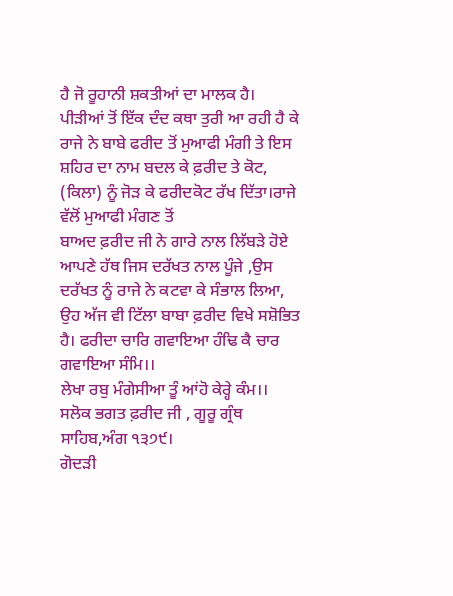ਹੈ ਜੋ ਰੂਹਾਨੀ ਸ਼ਕਤੀਆਂ ਦਾ ਮਾਲਕ ਹੈ। ਪੀੜੀਆਂ ਤੋਂ ਇੱਕ ਦੰਦ ਕਥਾ ਤੁਰੀ ਆ ਰਹੀ ਹੈ ਕੇ ਰਾਜੇ ਨੇ ਬਾਬੇ ਫਰੀਦ ਤੋਂ ਮੁਆਫੀ ਮੰਗੀ ਤੇ ਇਸ ਸ਼ਹਿਰ ਦਾ ਨਾਮ ਬਦਲ ਕੇ ਫ਼ਰੀਦ ਤੇ ਕੋਟ, (ਕਿਲਾ) ਨੂੰ ਜੋੜ ਕੇ ਫਰੀਦਕੋਟ ਰੱਖ ਦਿੱਤਾ।ਰਾਜੇ ਵੱਲੋਂ ਮੁਆਫੀ ਮੰਗਣ ਤੋਂ
ਬਾਅਦ ਫ਼ਰੀਦ ਜੀ ਨੇ ਗਾਰੇ ਨਾਲ ਲਿੱਬੜੇ ਹੋਏ ਆਪਣੇ ਹੱਥ ਜਿਸ ਦਰੱਖਤ ਨਾਲ ਪੂੰਜੇ ,ਉਸ ਦਰੱਖਤ ਨੂੰ ਰਾਜੇ ਨੇ ਕਟਵਾ ਕੇ ਸੰਭਾਲ ਲਿਆ, ਉਹ ਅੱਜ ਵੀ ਟਿੱਲਾ ਬਾਬਾ ਫ਼ਰੀਦ ਵਿਖੇ ਸਸ਼ੋਭਿਤ ਹੈ। ਫਰੀਦਾ ਚਾਰਿ ਗਵਾਇਆ ਹੰਢਿ ਕੈ ਚਾਰ ਗਵਾਇਆ ਸੰਮਿ।।
ਲੇਖਾ ਰਬੁ ਮੰਗੇਸੀਆ ਤੂੰ ਆਂਹੋ ਕੇਰ੍ਹੇ ਕੰਮ।।
ਸਲੋਕ ਭਗਤ ਫ਼ਰੀਦ ਜੀ , ਗੂਰੂ ਗ੍ਰੰਥ ਸਾਹਿਬ,ਅੰਗ ੧੩੭੯।
ਗੋਦੜੀ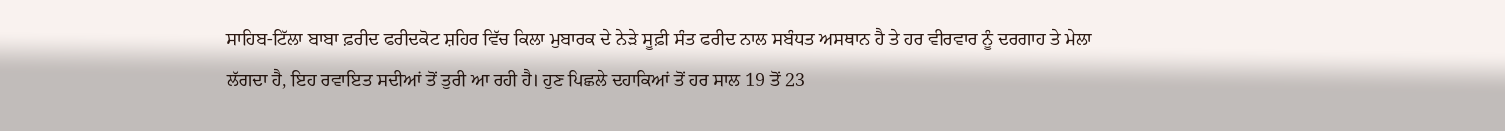ਸਾਹਿਬ-ਟਿੱਲਾ ਬਾਬਾ ਫ਼ਰੀਦ ਫਰੀਦਕੋਟ ਸ਼ਹਿਰ ਵਿੱਚ ਕਿਲਾ ਮੁਬਾਰਕ ਦੇ ਨੇੜੇ ਸੂਫ਼ੀ ਸੰਤ ਫਰੀਦ ਨਾਲ ਸਬੰਧਤ ਅਸਥਾਨ ਹੈ ਤੇ ਹਰ ਵੀਰਵਾਰ ਨੂੰ ਦਰਗਾਹ ਤੇ ਮੇਲਾ ਲੱਗਦਾ ਹੈ, ਇਹ ਰਵਾਇਤ ਸਦੀਆਂ ਤੋਂ ਤੁਰੀ ਆ ਰਹੀ ਹੈ। ਹੁਣ ਪਿਛਲੇ ਦਹਾਕਿਆਂ ਤੋਂ ਹਰ ਸਾਲ 19 ਤੋਂ 23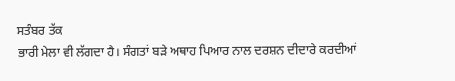ਸਤੰਬਰ ਤੱਕ
ਭਾਰੀ ਮੇਲਾ ਵੀ ਲੱਗਦਾ ਹੈ। ਸੰਗਤਾਂ ਬੜੇ ਅਥਾਹ ਪਿਆਰ ਨਾਲ ਦਰਸ਼ਨ ਦੀਦਾਰੇ ਕਰਦੀਆਂ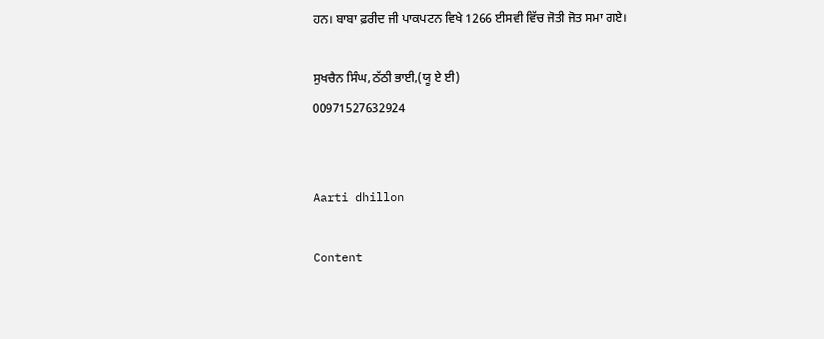ਹਨ। ਬਾਬਾ ਫ਼ਰੀਦ ਜੀ ਪਾਕਪਟਨ ਵਿਖੇ 1266 ਈਸਵੀ ਵਿੱਚ ਜੋਤੀ ਜੋਤ ਸਮਾ ਗਏ।

ਸੁਖਚੈਨ ਸਿੰਘ,ਠੱਠੀ ਭਾਈ,(ਯੂ ਏ ਈ)
00971527632924


Aarti dhillon

Content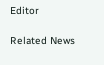Editor

Related News